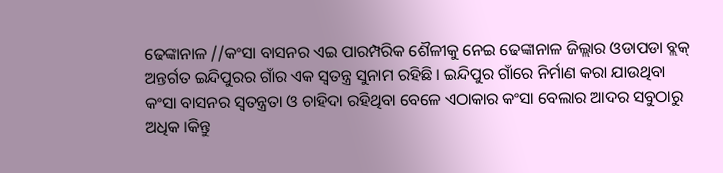ଢେଙ୍କାନାଳ //କଂସା ବାସନର ଏଇ ପାରମ୍ପରିକ ଶୈଳୀକୁ ନେଇ ଢେଙ୍କାନାଳ ଜିଲ୍ଲାର ଓଡାପଡା ବ୍ଲକ୍ ଅନ୍ତର୍ଗତ ଇନ୍ଦିପୁରର ଗାଁର ଏକ ସ୍ଵତନ୍ତ୍ର ସୁନାମ ରହିଛି । ଇନ୍ଦିପୁର ଗାଁରେ ନିର୍ମାଣ କରା ଯାଉଥିବା କଂସା ବାସନର ସ୍ଵତନ୍ତ୍ରତା ଓ ଚାହିଦା ରହିଥିବା ବେଳେ ଏଠାକାର କଂସା ବେଲାର ଆଦର ସବୁଠାରୁ ଅଧିକ ।କିନ୍ତୁ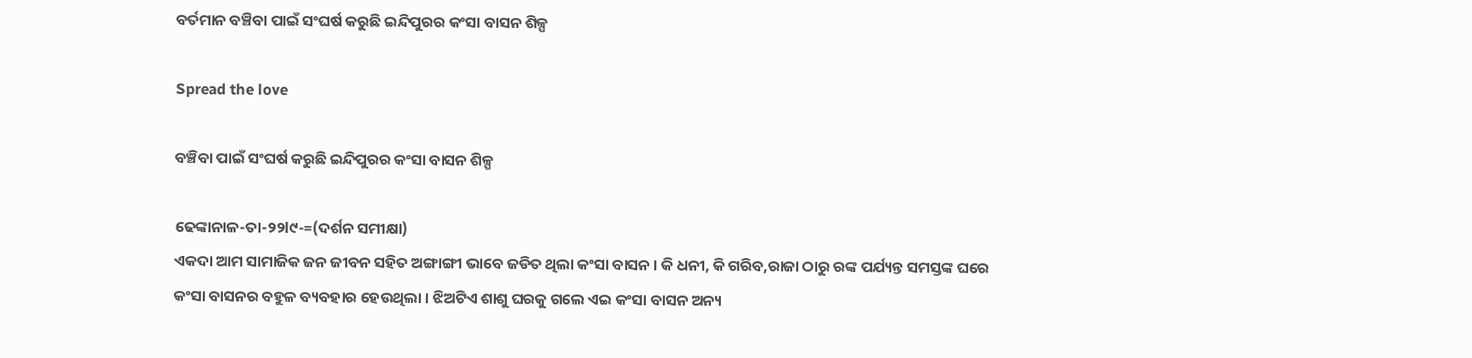ବର୍ତମାନ ବଞ୍ଚିବା ପାଇଁ ସଂଘର୍ଷ କରୁଛି ଇନ୍ଦିପୁରର କଂସା ବାସନ ଶିଳ୍ପ

Spread the love

ବଞ୍ଚିବା ପାଇଁ ସଂଘର୍ଷ କରୁଛି ଇନ୍ଦିପୁରର କଂସା ବାସନ ଶିଳ୍ପ

ଢେଙ୍କାନାଳ-ତା-୨୨l୯-=(ଦର୍ଶନ ସମୀକ୍ଷା)
ଏକଦା ଆମ ସାମାଜିକ ଜନ ଜୀବନ ସହିତ ଅଙ୍ଗାଙ୍ଗୀ ଭାବେ ଜଡିତ ଥିଲା କଂସା ବାସନ । କି ଧନୀ, କି ଗରିବ,ରାଜା ଠାରୁ ରଙ୍କ ପର୍ଯ୍ୟନ୍ତ ସମସ୍ତଙ୍କ ଘରେ କଂସା ବାସନର ବହୁଳ ବ୍ୟବହାର ହେଉଥିଲା । ଝିଅଟିଏ ଶାଶୁ ଘରକୁ ଗଲେ ଏଇ କଂସା ବାସନ ଅନ୍ୟ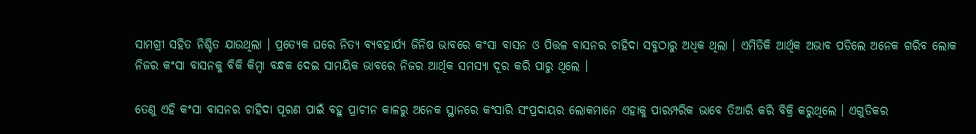ସାମଗ୍ରୀ ସହିତ ନିଶ୍ଚିତ ଯାଉଥିଲା । ପ୍ରତ୍ୟେକ ଘରେ ନିତ୍ୟ ବ୍ୟବହାର୍ଯ୍ୟ ଜିନିଷ ଭାବରେ କଂସା ବାସନ ଓ ପିତ୍ତଳ ବାସନର ଚାହିଦା ସବୁଠାରୁ ଅଧିକ ଥିଲା । ଏମିତିକି ଆର୍ଥିକ ଅଭାବ ପଡିଲେ ଅନେକ ଗରିବ ଲୋକ ନିଜର କଂସା ବାସନକୁ ବିକି କିମ୍ବା ବନ୍ଧକ ଦେଇ ସାମୟିକ ଭାବରେ ନିଜର ଆର୍ଥିକ ସମସ୍ୟା ଦୂର କରି ପାରୁ ଥିଲେ ।

ତେଣୁ ଏହି କଂସା ବାସନର ଚାହିଦା ପୂରଣ ପାଇଁ ବହୁ ପ୍ରାଚୀନ କାଳରୁ ଅନେକ ସ୍ଥାନରେ କଂସାରି ସଂପ୍ରଦାୟର ଲୋକମାନେ ଏହାକୁ ପାରମ୍ପରିକ ଭାବେ ତିଆରି କରି ବିକ୍ରି କରୁଥିଲେ । ଏଗୁଡିକର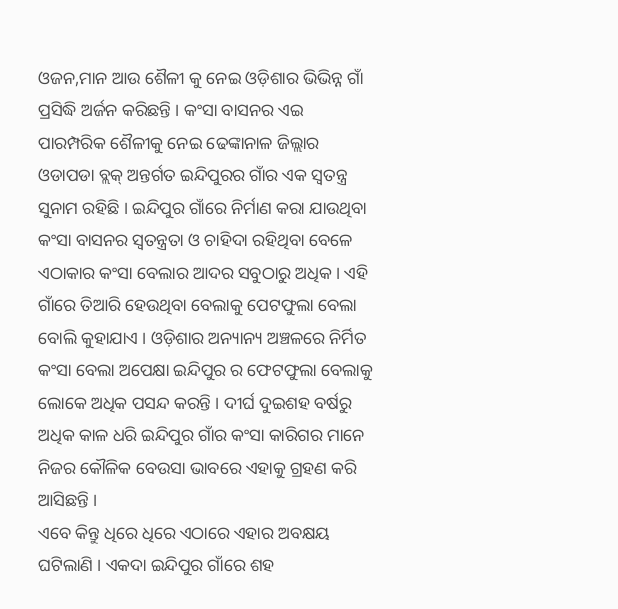ଓଜନ,ମାନ ଆଉ ଶୈଳୀ କୁ ନେଇ ଓଡ଼ିଶାର ଭିଭିନ୍ନ ଗାଁ ପ୍ରସିଦ୍ଧି ଅର୍ଜନ କରିଛନ୍ତି । କଂସା ବାସନର ଏଇ ପାରମ୍ପରିକ ଶୈଳୀକୁ ନେଇ ଢେଙ୍କାନାଳ ଜିଲ୍ଲାର ଓଡାପଡା ବ୍ଲକ୍ ଅନ୍ତର୍ଗତ ଇନ୍ଦିପୁରର ଗାଁର ଏକ ସ୍ଵତନ୍ତ୍ର ସୁନାମ ରହିଛି । ଇନ୍ଦିପୁର ଗାଁରେ ନିର୍ମାଣ କରା ଯାଉଥିବା କଂସା ବାସନର ସ୍ଵତନ୍ତ୍ରତା ଓ ଚାହିଦା ରହିଥିବା ବେଳେ ଏଠାକାର କଂସା ବେଲାର ଆଦର ସବୁଠାରୁ ଅଧିକ । ଏହି ଗାଁରେ ତିଆରି ହେଉଥିବା ବେଲାକୁ ପେଟଫୁଲା ବେଲା ବୋଲି କୁହାଯାଏ । ଓଡ଼ିଶାର ଅନ୍ୟାନ୍ୟ ଅଞ୍ଚଳରେ ନିର୍ମିତ କଂସା ବେଲା ଅପେକ୍ଷା ଇନ୍ଦିପୁର ର ଫେଟଫୁଲା ବେଲାକୁ ଲୋକେ ଅଧିକ ପସନ୍ଦ କରନ୍ତି । ଦୀର୍ଘ ଦୁଇଶହ ବର୍ଷରୁ ଅଧିକ କାଳ ଧରି ଇନ୍ଦିପୁର ଗାଁର କଂସା କାରିଗର ମାନେ ନିଜର କୌଳିକ ବେଉସା ଭାବରେ ଏହାକୁ ଗ୍ରହଣ କରି ଆସିଛନ୍ତି ।
ଏବେ କିନ୍ତୁ ଧିରେ ଧିରେ ଏଠାରେ ଏହାର ଅବକ୍ଷୟ ଘଟିଲାଣି । ଏକଦା ଇନ୍ଦିପୁର ଗାଁରେ ଶହ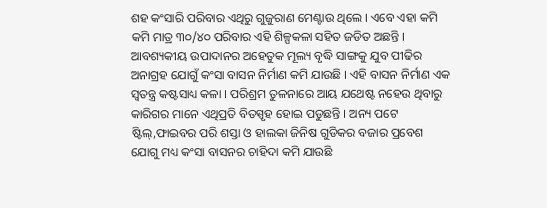ଶହ କଂସାରି ପରିବାର ଏଥିରୁ ଗୁଜୁରାଣ ମେଣ୍ଟାଉ ଥିଲେ । ଏବେ ଏହା କମି କମି ମାତ୍ର ୩୦/୪୦ ପରିବାର ଏହି ଶିଳ୍ପକଳା ସହିତ ଜଡିତ ଅଛନ୍ତି । ଆବଶ୍ୟକୀୟ ଉପାଦାନର ଅହେତୁକ ମୂଲ୍ୟ ବୃଦ୍ଧି ସାଙ୍ଗକୁ ଯୁବ ପୀଢିର ଅନାଗ୍ରହ ଯୋଗୁଁ କଂସା ବାସନ ନିର୍ମାଣ କମି ଯାଉଛି । ଏହି ବାସନ ନିର୍ମାଣ ଏକ ସ୍ଵତନ୍ତ୍ର କଷ୍ଟସାଧ୍ୟ କଳା । ପରିଶ୍ରମ ତୁଳନାରେ ଆୟ ଯଥେଷ୍ଟ ନହେଉ ଥିବାରୁ କାରିଗର ମାନେ ଏଥିପ୍ରତି ବିତସ୍ପୃହ ହୋଇ ପଡୁଛନ୍ତି । ଅନ୍ୟ ପଟେ ଷ୍ଟିଲ୍,ଫାଇବର ପରି ଶସ୍ତା ଓ ହାଲକା ଜିନିଷ ଗୁଡିକର ବଜାର ପ୍ରବେଶ ଯୋଗୁ ମଧ୍ୟ କଂସା ବାସନର ଚାହିଦା କମି ଯାଉଛି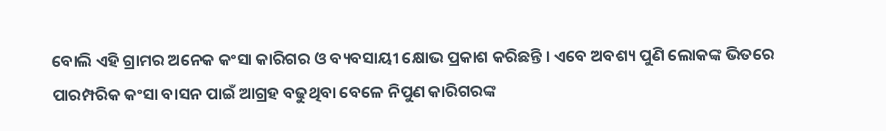ବୋଲି ଏହି ଗ୍ରାମର ଅନେକ କଂସା କାରିଗର ଓ ବ୍ୟବସାୟୀ କ୍ଷୋଭ ପ୍ରକାଶ କରିଛନ୍ତି । ଏବେ ଅବଶ୍ୟ ପୁଣି ଲୋକଙ୍କ ଭିତରେ ପାରମ୍ପରିକ କଂସା ବାସନ ପାଇଁ ଆଗ୍ରହ ବଢୁଥିବା ବେଳେ ନିପୁଣ କାରିଗରଙ୍କ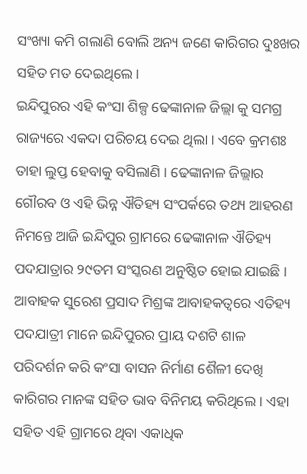ସଂଖ୍ୟା କମି ଗଲାଣି ବୋଲି ଅନ୍ୟ ଜଣେ କାରିଗର ଦୁଃଖର ସହିତ ମତ ଦେଇଥିଲେ ।
ଇନ୍ଦିପୁରର ଏହି କଂସା ଶିଳ୍ପ ଢେଙ୍କାନାଳ ଜିଲ୍ଲା କୁ ସମଗ୍ର ରାଜ୍ୟରେ ଏକଦା ପରିଚୟ ଦେଇ ଥିଲା । ଏବେ କ୍ରମଶଃ ତାହା ଲୁପ୍ତ ହେବାକୁ ବସିଲାଣି । ଢେଙ୍କାନାଳ ଜିଲ୍ଲାର ଗୌରବ ଓ ଏହି ଭିନ୍ନ ଐତିହ୍ୟ ସଂପର୍କରେ ତଥ୍ୟ ଆହରଣ ନିମନ୍ତେ ଆଜି ଇନ୍ଦିପୁର ଗ୍ରାମରେ ଢେଙ୍କାନାଳ ଐତିହ୍ୟ ପଦଯାତ୍ରାର ୨୯ତମ ସଂସ୍କରଣ ଅନୁଷ୍ଠିତ ହୋଇ ଯାଇଛି । ଆବାହକ ସୁରେଶ ପ୍ରସାଦ ମିଶ୍ରଙ୍କ ଆବାହକତ୍ଵରେ ଏତିହ୍ୟ ପଦଯାତ୍ରୀ ମାନେ ଇନ୍ଦିପୁରର ପ୍ରାୟ ଦଶଟି ଶାଳ ପରିଦର୍ଶନ କରି କଂସା ବାସନ ନିର୍ମାଣ ଶୈଳୀ ଦେଖି କାରିଗର ମାନଙ୍କ ସହିତ ଭାବ ବିନିମୟ କରିଥିଲେ । ଏହା ସହିତ ଏହି ଗ୍ରାମରେ ଥିବା ଏକାଧିକ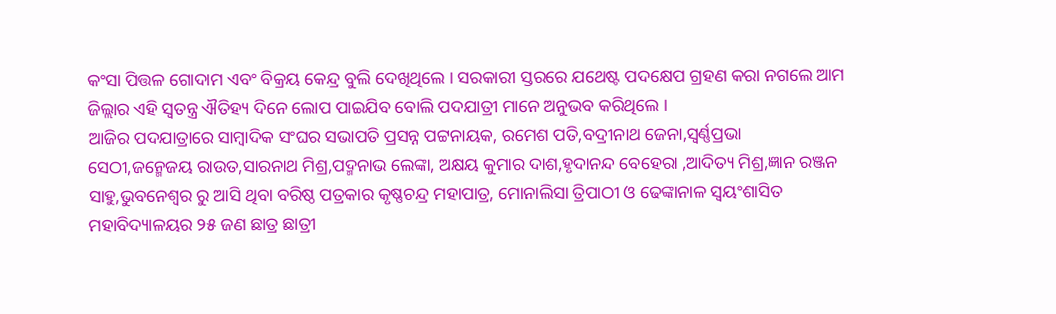କଂସା ପିତ୍ତଳ ଗୋଦାମ ଏବଂ ବିକ୍ରୟ କେନ୍ଦ୍ର ବୁଲି ଦେଖିଥିଲେ । ସରକାରୀ ସ୍ତରରେ ଯଥେଷ୍ଟ ପଦକ୍ଷେପ ଗ୍ରହଣ କରା ନଗଲେ ଆମ ଜିଲ୍ଲାର ଏହି ସ୍ଵତନ୍ତ୍ର ଐତିହ୍ୟ ଦିନେ ଲୋପ ପାଇଯିବ ବୋଲି ପଦଯାତ୍ରୀ ମାନେ ଅନୁଭବ କରିଥିଲେ ।
ଆଜିର ପଦଯାତ୍ରାରେ ସାମ୍ବାଦିକ ସଂଘର ସଭାପତି ପ୍ରସନ୍ନ ପଟ୍ଟନାୟକ, ରମେଶ ପତି,ବଦ୍ରୀନାଥ ଜେନା,ସ୍ଵର୍ଣ୍ଣପ୍ରଭା ସେଠୀ,ଜନ୍ମେଜୟ ରାଉତ,ସାରନାଥ ମିଶ୍ର,ପଦ୍ମନାଭ ଲେଙ୍କା, ଅକ୍ଷୟ କୁମାର ଦାଶ,ହୃଦାନନ୍ଦ ବେହେରା ,ଆଦିତ୍ୟ ମିଶ୍ର,ଜ୍ଞାନ ରଞ୍ଜନ ସାହୁ,ଭୁବନେଶ୍ୱର ରୁ ଆସି ଥିବା ବରିଷ୍ଠ ପତ୍ରକାର କୃଷ୍ଣଚନ୍ଦ୍ର ମହାପାତ୍ର, ମୋନାଲିସା ତ୍ରିପାଠୀ ଓ ଢେଙ୍କାନାଳ ସ୍ଵୟଂଶାସିତ ମହାବିଦ୍ୟାଳୟର ୨୫ ଜଣ ଛାତ୍ର ଛାତ୍ରୀ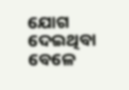ଯୋଗ ଦେଇଥିବା ବେଳେ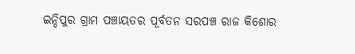ଇନ୍ଦିପୁର ଗ୍ରାମ ପଞ୍ଚାୟତର ପୂର୍ବତନ ସରପଞ୍ଚ ରାଜ କିଶୋର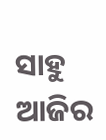ସାହୁ ଆଜିର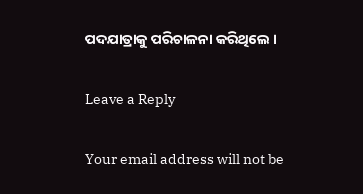ପଦଯାତ୍ରାକୁ ପରିଚାଳନା କରିଥିଲେ ।

Leave a Reply

Your email address will not be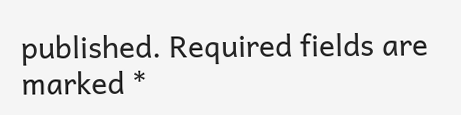published. Required fields are marked *